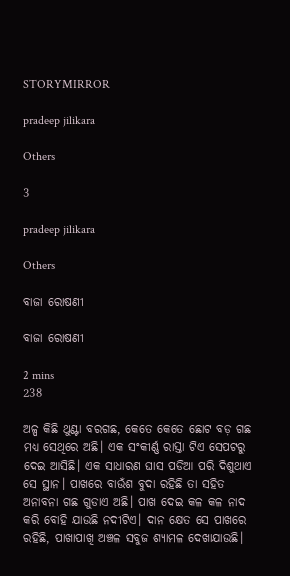STORYMIRROR

pradeep jilikara

Others

3

pradeep jilikara

Others

ବାଜା ରୋଷଣୀ

ବାଜା ରୋଷଣୀ

2 mins
238

ଅଳ୍ପ କିଛି ଥୁଣ୍ଟା ବରଗଛ, କେତେ କେତେ ଛୋଟ ବଡ଼ ଗଛ ମଧ୍ଯ ସେଥିରେ ଅଛି। ଏକ ସଂକୀର୍ଣ୍ଣ ରାସ୍ତା ଟିଏ ସେପଟରୁ ଦେଇ ଆସିଛି। ଏକ ସାଧାରଣ ଘାସ ପଡିଆ ପରି ଦିଶୁଥାଏ ସେ ସ୍ଥାନ। ପାଖରେ ବାଉଁଶ ବୁଦା ରହିଛି ତା ସହିତ ଅନାବନା ଗଛ ଗୁଡାଏ ଅଛି। ପାଖ ଦେଇ କଳ କଳ ନାଦ କରି ବୋହି ଯାଉଛି ନଦୀଟିଏ। ଦାନ କ୍ଷେତ ସେ ପାଖରେ ରହିଛି, ପାଖାପାଖି ଅଞ୍ଚଳ ସବୁଜ ଶ୍ଯାମଳ ଦେଖାଯାଉଛି।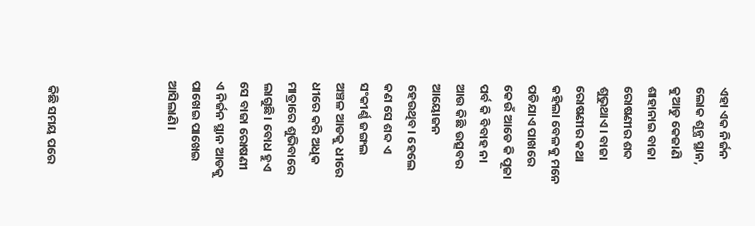ଏହା ଏକ ନିର୍ଜନ ଲୋକ ଶୂନ୍ଯ ସ୍ଥାନ, କୁଆଡୁ କେଜାଣି ଶାହାନାଇ ବାଜା ରୋଷଣୀର ଶବ୍ଦ ଶୁଭୁଥାଏ। ବାଜା ରୋଷଣୀର କଥା କହିଲା ବେଳକୁ ମନେ ପଡିଯାଏ ପାଖରେ କେଉଁ ଆଡେ କି ପୂଜା ପର୍ବ କି ବିବାହ ନା ଆଉ କିଛି ଉତ୍ସବର ଆୟୋଜନ ହେଉଥିବ। ହେଲେ କଣ ସେ ଶବ୍ଦ ଏ ସଂକୀର୍ଣ୍ଣ ଜଙ୍ଗଲ ଅଞ୍ଚଳ ଆଡକୁ ଧୀରେ ଧୀରେ କରି ଅଧିକ ମାତ୍ରାରେ ଶୁଭିବାରେ ଲାଗୁଛି। ବୋଧ ହୁଏ ସେ ବାଜା ରୋଷଣୀ ଏ ନିର୍ଜନ ସ୍ଥାନ ଆଡକୁ ପାଖେଇ ପାଖେଇ ଆସିଲାଣି।




  କିଛି ସମୟ ପରେ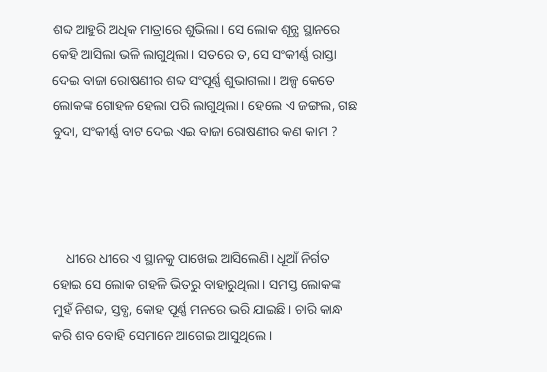ଶବ୍ଦ ଆହୁରି ଅଧିକ ମାତ୍ରାରେ ଶୁଭିଲା। ସେ ଲୋକ ଶୂନ୍ଯ ସ୍ଥାନରେ କେହି ଆସିଲା ଭଳି ଲାଗୁଥିଲା। ସତରେ ତ, ସେ ସଂକୀର୍ଣ୍ଣ ରାସ୍ତା ଦେଇ ବାଜା ରୋଷଣୀର ଶବ୍ଦ ସଂପୂର୍ଣ୍ଣ ଶୁଭାଗଲା। ଅଳ୍ପ କେତେ ଲୋକଙ୍କ ଗୋହଳ ହେଲା ପରି ଲାଗୁଥିଲା। ହେଲେ ଏ ଜଙ୍ଗଲ, ଗଛ ବୁଦା, ସଂକୀର୍ଣ୍ଣ ବାଟ ଦେଇ ଏଇ ବାଜା ରୋଷଣୀର କଣ କାମ ?




    ଧୀରେ ଧୀରେ ଏ ସ୍ଥାନକୁ ପାଖେଇ ଆସିଲେଣି। ଧୂଆଁ ନିର୍ଗତ ହୋଇ ସେ ଲୋକ ଗହଳି ଭିତରୁ ବାହାରୁଥିଲା। ସମସ୍ତ ଲୋକଙ୍କ ମୁହଁ ନିଶବ୍ଦ, ସ୍ତବ୍ଧ, କୋହ ପୂର୍ଣ୍ଣ ମନରେ ଭରି ଯାଇଛି। ଚାରି କାନ୍ଧ କରି ଶବ ବୋହି ସେମାନେ ଆଗେଇ ଆସୁଥିଲେ।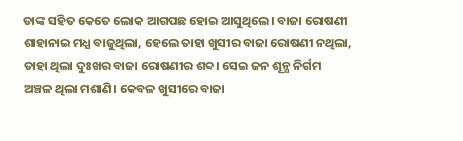ତାଙ୍କ ସହିତ କେତେ ଲୋକ ଆଗପଛ ହୋଇ ଆସୁଥିଲେ। ବାଜା ରୋଷଣୀ ଶାହାନାଇ ମଧ୍ଯ ବାଜୁଥିଲା, ହେଲେ ତାହା ଖୁସୀର ବାଜା ରୋଷଣୀ ନଥିଲା, ତାହା ଥିଲା ଦୁଃଖର ବାଜା ରୋଷଣୀର ଶବ୍ଦ। ସେଇ ଜନ ଶୂନ୍ଯ ନିର୍ଗମ ଅଞ୍ଚଳ ଥିଲା ମଶାଣି। କେବଳ ଖୁସୀରେ ବାଜା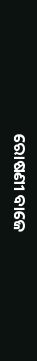ରୋଷଣୀ ବାଜେ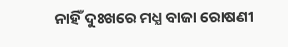ନାହିଁ ଦୁଃଖରେ ମଧ୍ଯ ବାଜା ରୋଷଣୀ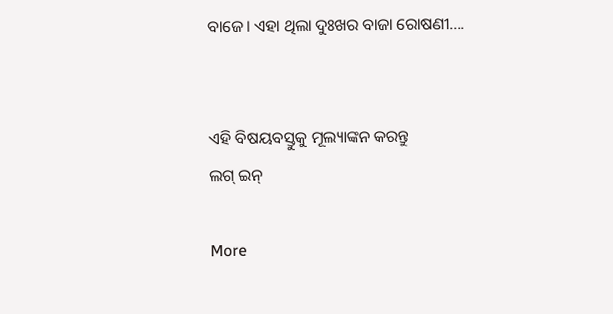ବାଜେ। ଏହା ଥିଲା ଦୁଃଖର ବାଜା ରୋଷଣୀ....


ଏହି ବିଷୟବସ୍ତୁକୁ ମୂଲ୍ୟାଙ୍କନ କରନ୍ତୁ
ଲଗ୍ ଇନ୍

More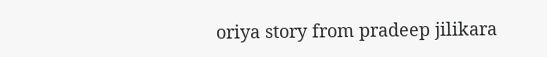oriya story from pradeep jilikara